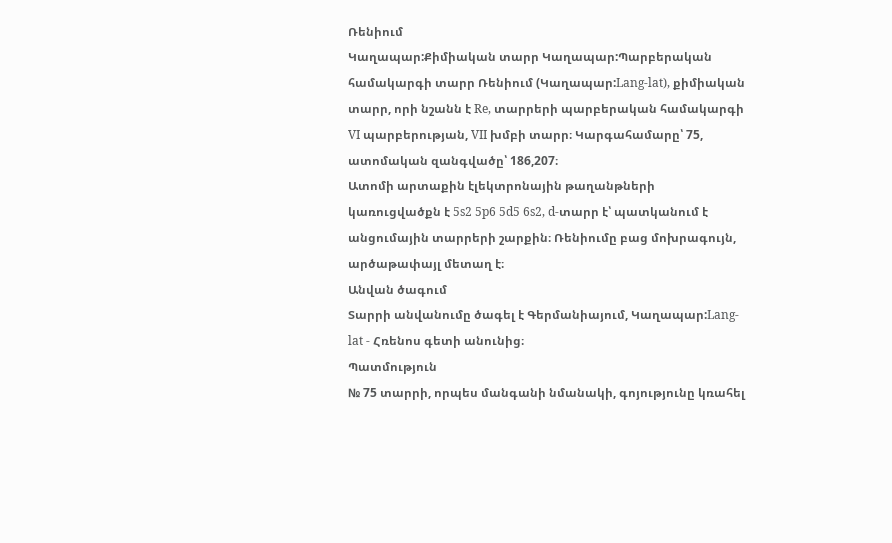Ռենիում
Կաղապար:Քիմիական տարր Կաղապար:Պարբերական համակարգի տարր Ռենիում (Կաղապար:Lang-lat), քիմիական տարր, որի նշանն է Re, տարրերի պարբերական համակարգի VI պարբերության, VII խմբի տարր։ Կարգահամարը՝ 75, ատոմական զանգվածը՝ 186,207։
Ատոմի արտաքին էլեկտրոնային թաղանթների կառուցվածքն է 5s2 5p6 5d5 6s2, d-տարր է՝ պատկանում է անցումային տարրերի շարքին։ Ռենիումը բաց մոխրագույն, արծաթափայլ մետաղ է։
Անվան ծագում
Տարրի անվանումը ծագել է Գերմանիայում, Կաղապար:Lang-lat - Հռենոս գետի անունից։
Պատմություն
№ 75 տարրի, որպես մանգանի նմանակի, գոյությունը կռահել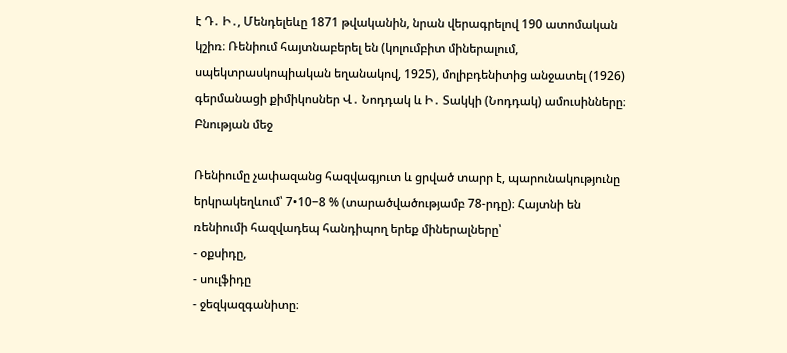է Դ․ Ի․, Մենդելեևը 1871 թվականին, նրան վերագրելով 190 ատոմական կշիռ։ Ռենիում հայտնաբերել են (կոլումբիտ միներալում, սպեկտրասկոպիական եղանակով, 1925), մոլիբդենիտից անջատել (1926) գերմանացի քիմիկոսներ Վ․ Նոդդակ և Ի․ Տակկի (Նոդդակ) ամուսինները։
Բնության մեջ

Ռենիումը չափազանց հազվագյուտ և ցրված տարր է, պարունակությունը երկրակեղևում՝ 7•10−8 % (տարածվածությամբ 78-րդը)։ Հայտնի են ռենիումի հազվադեպ հանդիպող երեք միներալները՝
- օքսիդը,
- սուլֆիդը
- ջեզկազգանիտը։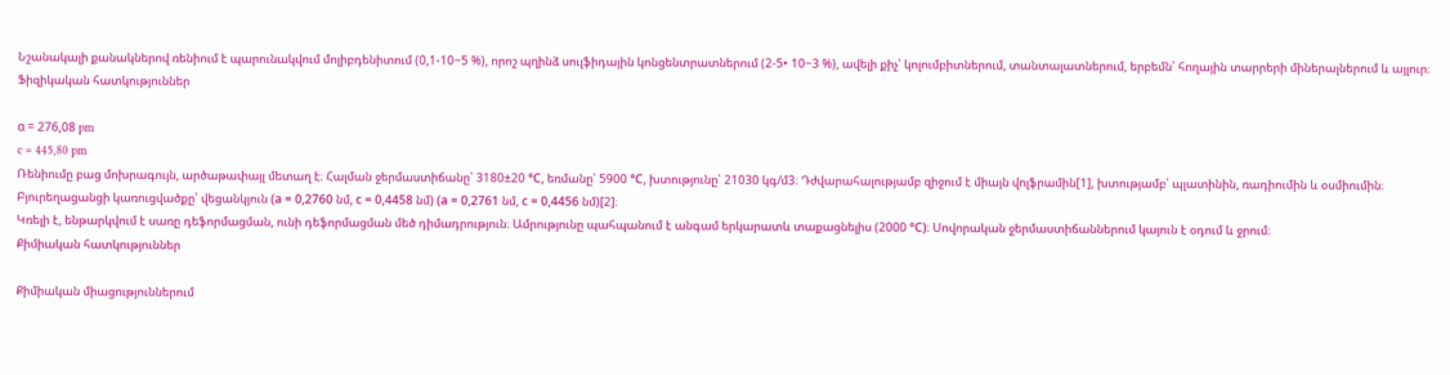Նշանակալի քանակներով ռենիում է պարունակվում մոլիբդենիտում (0,1-10−5 %), որոշ պղինձ սուլֆիդային կոնցենտրատներում (2-5• 10−3 %), ավելի քիչ՝ կոլումբիտներում, տանտալատներում, երբեմն՝ հողային տարրերի միներալներում և այլուր։
Ֆիզիկական հատկություններ

α = 276,08 pm
c = 445,80 pm
Ռենիումը բաց մոխրագույն, արծաթափայլ մետաղ է։ Հալման ջերմաստիճանը՝ 3180±20 °С, եռմանը՝ 5900 °С, խտությունը՝ 21030 կգ/մ3։ Դժվարահալությամբ զիջում է միայն վոլֆրամին[1], խտությամբ՝ պլատինին, ռադիումին և օսմիումին։
Բյուրեղացանցի կառուցվածքը՝ վեցանկյուն (а = 0,2760 նմ, с = 0,4458 նմ) (а = 0,2761 նմ, с = 0,4456 նմ)[2]։
Կռելի է, ենթարկվում է սառը դեֆորմացման, ունի դեֆորմացման մեծ դիմադրություն։ Ամրությունը պահպանում է անգամ երկարատև տաքացնելիս (2000 °С)։ Սովորական ջերմաստիճաններում կայուն է օդում և ջրում։
Քիմիական հատկություններ

Քիմիական միացություններում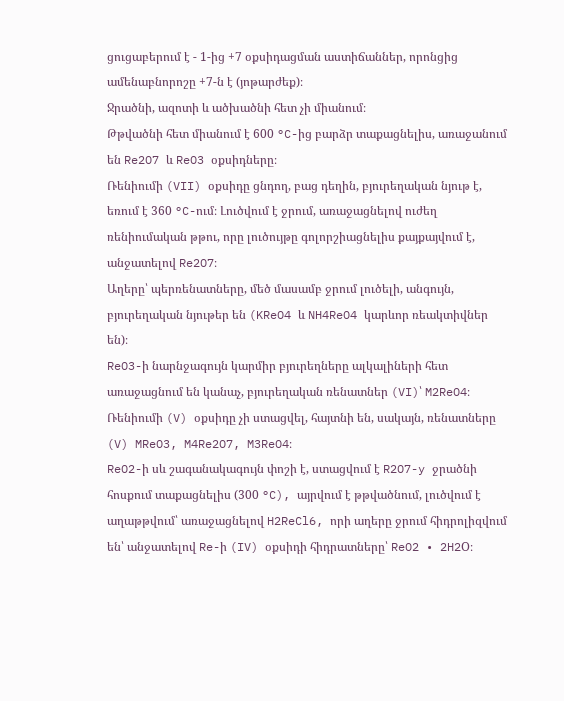ցուցաբերում է - 1-ից +7 օքսիդացման աստիճաններ, որոնցից ամենաբնորոշը +7-ն է (յոթարժեք)։
Ջրածնի, ազոտի և ածխածնի հետ չի միանում։
Թթվածնի հետ միանում է 600 °C-ից բարձր տաքացնելիս, առաջանում են Re2O7 և ReO3 օքսիդները։
Ռենիումի (VII) օքսիդը ցնդող, բաց դեղին, բյուրեղական նյութ է, եռում է 360 °C-ում։ Լուծվում է ջրում, առաջացնելով ուժեղ ռենիումական թթու, որը լուծույթը գոլորշիացնելիս քայքայվում է, անջատելով Re2O7։
Աղերը՝ պերռենատները, մեծ մասամբ ջրում լուծելի, անգույն, բյուրեղական նյութեր են (KReO4 և NH4ReO4 կարևոր ռեակտիվներ են)։
ReO3-ի նարնջագույն կարմիր բյուրեղները ալկալիների հետ առաջացնում են կանաչ, բյուրեղական ռենատներ (VI)՝ M2ReO4։
Ռենիումի (V) օքսիդը չի ստացվել, հայտնի են, սակայն, ռենատները (V) MReO3, M4Re2O7, M3ReO4։
ReO2-ի սև շագանակագույն փոշի է, ստացվում է R2O7-y ջրածնի հոսքում տաքացնելիս (300 °C), այրվում է թթվածնում, լուծվում է աղաթթվում՝ առաջացնելով H2ReCl6, որի աղերը ջրում հիդրոլիզվում են՝ անջատելով Re-ի (IV) օքսիդի հիդրատները՝ ReO2 • 2H2O։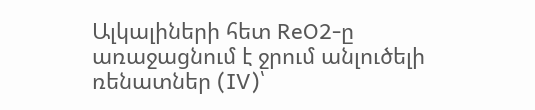Ալկալիների հետ ReO2-ը առաջացնում է ջրում անլուծելի ռենատներ (IV)՝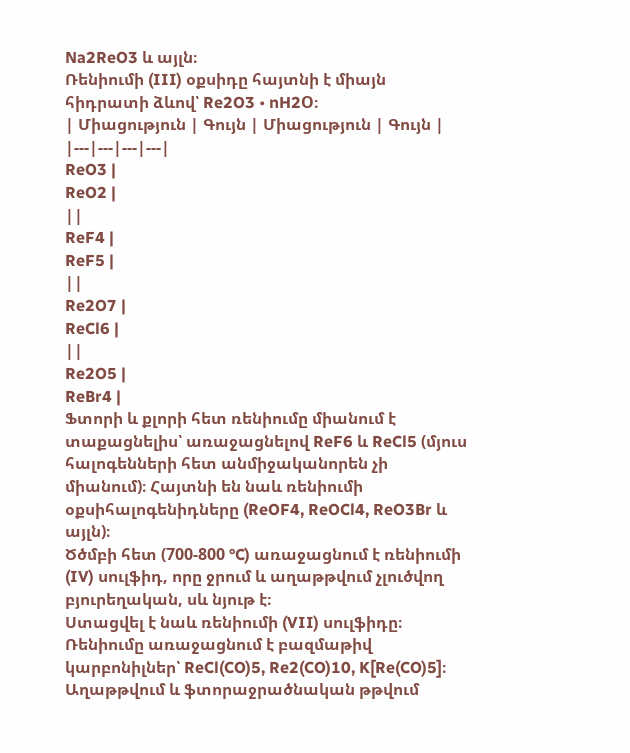Na2ReO3 և այլն։
Ռենիումի (III) օքսիդը հայտնի է միայն հիդրատի ձևով՝ Re2O3 • nH2O։
| Միացություն | Գույն | Միացություն | Գույն |
|---|---|---|---|
ReO3 |
ReO2 |
||
ReF4 |
ReF5 |
||
Re2O7 |
ReCl6 |
||
Re2O5 |
ReBr4 |
Ֆտորի և քլորի հետ ռենիումը միանում է տաքացնելիս՝ առաջացնելով ReF6 և ReCl5 (մյուս հալոգենների հետ անմիջականորեն չի միանում)։ Հայտնի են նաև ռենիումի օքսիհալոգենիդները (ReOF4, ReOCl4, ReO3Br և այլն)։
Ծծմբի հետ (700-800 °C) առաջացնում է ռենիումի (IV) սուլֆիդ, որը ջրում և աղաթթվում չլուծվող բյուրեղական, սև նյութ է։
Ստացվել է նաև ռենիումի (VII) սուլֆիդը։ Ռենիումը առաջացնում է բազմաթիվ կարբոնիլներ՝ ReCl(CO)5, Re2(CO)10, K[Re(CO)5]։
Աղաթթվում և ֆտորաջրածնական թթվում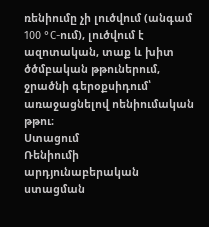ռենիումը չի լուծվում (անգամ 100 °C-ում), լուծվում է ազոտական, տաք և խիտ ծծմբական թթուներում, ջրածնի գերօքսիդում՝ առաջացնելով ոենիումական թթու։
Ստացում
Ռենիումի արդյունաբերական ստացման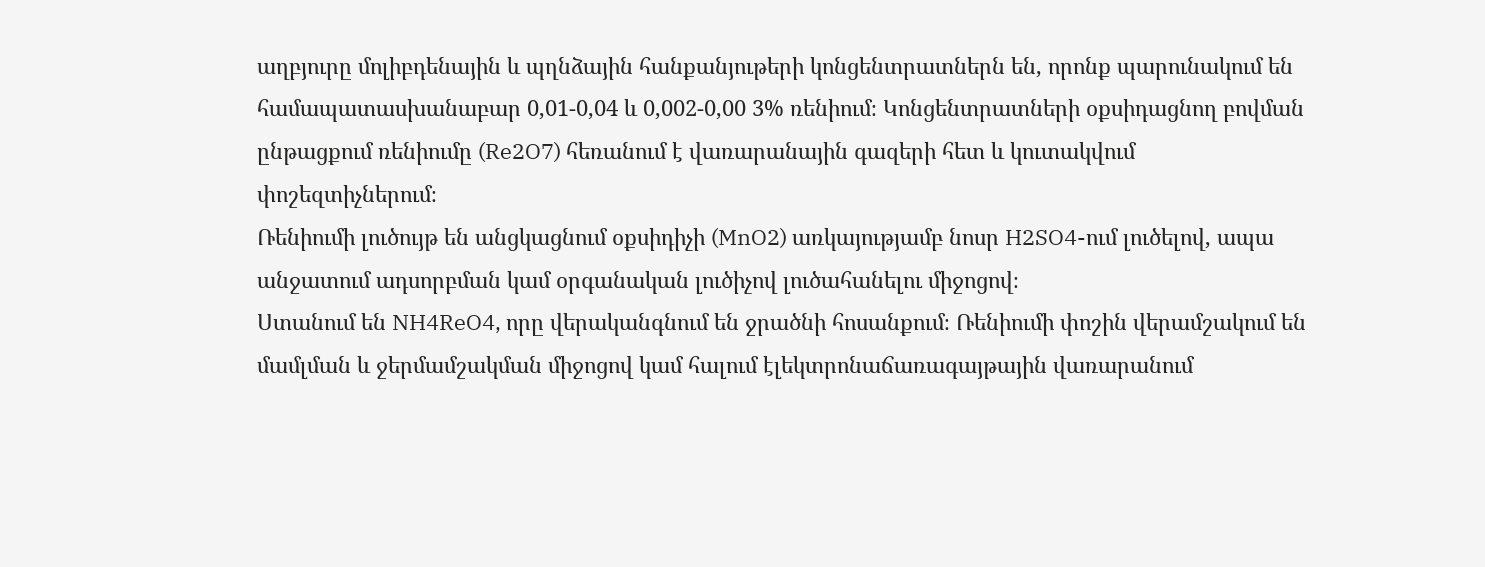աղբյուրը մոլիբդենային և պղնձային հանքանյութերի կոնցենտրատներն են, որոնք պարունակում են համապատասխանաբար 0,01-0,04 և 0,002-0,00 3% ռենիում։ Կոնցենտրատների օքսիդացնող բովման ընթացքում ռենիումը (Re2O7) հեռանում է վառարանային գազերի հետ և կուտակվում փոշեզտիչներում։
Ռենիումի լուծույթ են անցկացնում օքսիդիչի (MnO2) առկայությամբ նոսր H2SO4-ում լուծելով, ապա անջատում ադսորբման կամ օրգանական լուծիչով լուծահանելու միջոցով։
Ստանում են NH4ReO4, որը վերականգնում են ջրածնի հոսանքում։ Ռենիումի փոշին վերամշակում են մամլման և ջերմամշակման միջոցով կամ հալում էլեկտրոնաճառագայթային վառարանում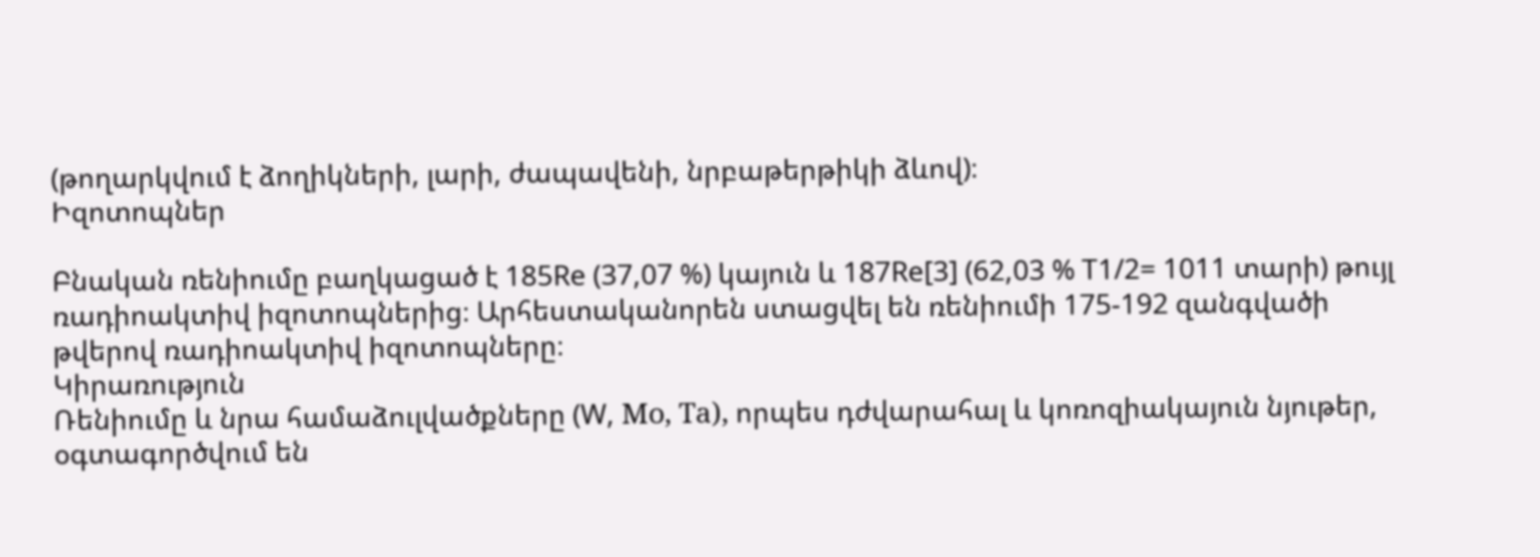(թողարկվում է ձողիկների, լարի, ժապավենի, նրբաթերթիկի ձևով)։
Իզոտոպներ

Բնական ռենիումը բաղկացած է 185Re (37,07 %) կայուն և 187Re[3] (62,03 % T1/2= 1011 տարի) թույլ ռադիոակտիվ իզոտոպներից։ Արհեստականորեն ստացվել են ռենիումի 175-192 զանգվածի թվերով ռադիոակտիվ իզոտոպները։
Կիրառություն
Ռենիումը և նրա համաձուլվածքները (W, Мо, Та), որպես դժվարահալ և կոռոզիակայուն նյութեր, օգտագործվում են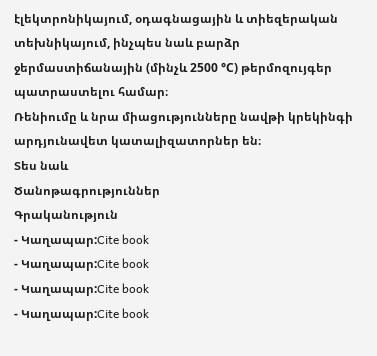էլեկտրոնիկայում, օդագնացային և տիեզերական տեխնիկայում, ինչպես նաև բարձր ջերմաստիճանային (մինչև 2500 °С) թերմոզույգեր պատրաստելու համար։
Ռենիումը և նրա միացությունները նավթի կրեկինգի արդյունավետ կատալիզատորներ են։
Տես նաև
Ծանոթագրություններ
Գրականություն
- Կաղապար:Cite book
- Կաղապար:Cite book
- Կաղապար:Cite book
- Կաղապար:Cite book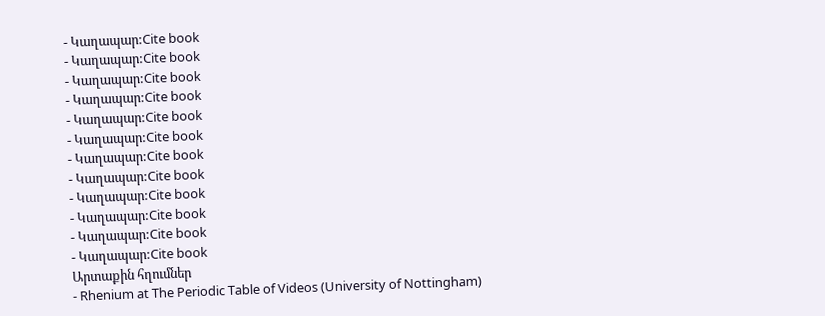- Կաղապար:Cite book
- Կաղապար:Cite book
- Կաղապար:Cite book
- Կաղապար:Cite book
- Կաղապար:Cite book
- Կաղապար:Cite book
- Կաղապար:Cite book
- Կաղապար:Cite book
- Կաղապար:Cite book
- Կաղապար:Cite book
- Կաղապար:Cite book
- Կաղապար:Cite book
Արտաքին հղումներ
- Rhenium at The Periodic Table of Videos (University of Nottingham)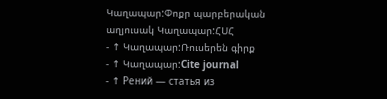Կաղապար:Փոքր պարբերական աղյուսակ Կաղապար:ՀՍՀ
- ↑ Կաղապար:Ռուսերեն գիրք
- ↑ Կաղապար:Cite journal
- ↑ Рений — статья из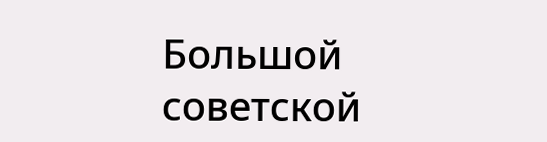Большой советской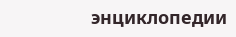энциклопедии